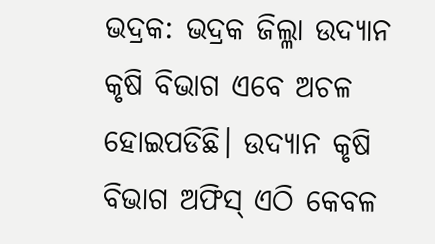ଭଦ୍ରକ: ଭଦ୍ରକ ଜିଲ୍ଳା ଉଦ୍ୟାନ କୃଷି ବିଭାଗ ଏବେ ଅଚଳ ହୋଇପଡିଛି। ଉଦ୍ୟାନ କୃଷି ବିଭାଗ ଅଫିସ୍ ଏଠି କେବଳ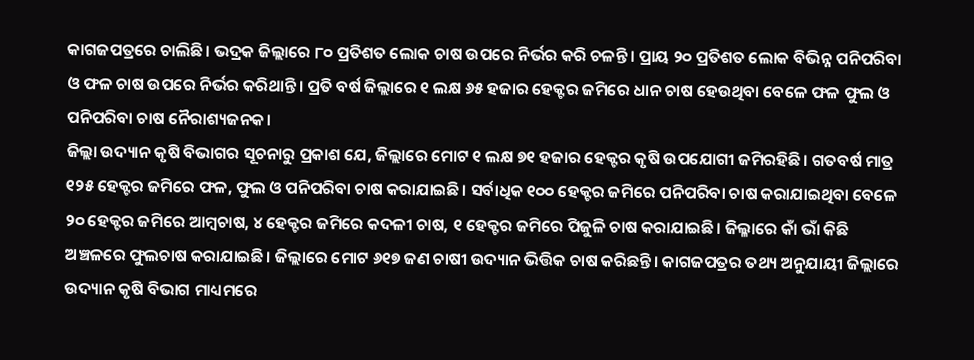କାଗଜପତ୍ରରେ ଚାଲିଛି। ଭଦ୍ରକ ଜିଲ୍ଲାରେ ୮୦ ପ୍ରତିଶତ ଲୋକ ଚାଷ ଉପରେ ନିର୍ଭର କରି ଚଳନ୍ତି। ପ୍ରାୟ ୨୦ ପ୍ରତିଶତ ଲୋକ ବିଭିନ୍ନ ପନିପରିବା ଓ ଫଳ ଚାଷ ଉପରେ ନିର୍ଭର କରିଥାନ୍ତି। ପ୍ରତି ବର୍ଷ ଜିଲ୍ଲାରେ ୧ ଲକ୍ଷ ୬୫ ହଜାର ହେକ୍ଟର ଜମିରେ ଧାନ ଚାଷ ହେଉଥିବା ବେଳେ ଫଳ ଫୁଲ ଓ ପନିପରିବା ଚାଷ ନୈରାଶ୍ୟଜନକ।
ଜିଲ୍ଲା ଉଦ୍ୟାନ କୃଷି ବିଭାଗର ସୂଚନାରୁ ପ୍ରକାଶ ଯେ, ଜିଲ୍ଲାରେ ମୋଟ ୧ ଲକ୍ଷ ୭୧ ହଜାର ହେକ୍ଟର କୃଷି ଉପଯୋଗୀ ଜମିରହିଛି। ଗତବର୍ଷ ମାତ୍ର ୧୨୫ ହେକ୍ଟର ଜମିରେ ଫଳ, ଫୁଲ ଓ ପନିପରିବା ଚାଷ କରାଯାଇଛି। ସର୍ବାଧିକ ୧୦୦ ହେକ୍ଟର ଜମିରେ ପନିପରିବା ଚାଷ କରାଯାଇଥିବା ବେଳେ ୨୦ ହେକ୍ଟର ଜମିରେ ଆମ୍ବଚାଷ, ୪ ହେକ୍ଟର ଜମିରେ କଦଳୀ ଚାଷ, ୧ ହେକ୍ଟର ଜମିରେ ପିଜୁଳି ଚାଷ କରାଯାଇଛି। ଜିଲ୍ଳାରେ କାଁ ଭାଁ କିଛି ଅଞ୍ଚଳରେ ଫୁଲଚାଷ କରାଯାଇଛି। ଜିଲ୍ଲାରେ ମୋଟ ୬୧୭ ଜଣ ଚାଷୀ ଉଦ୍ୟାନ ଭିତ୍ତିକ ଚାଷ କରିଛନ୍ତି। କାଗଜପତ୍ରର ତଥ୍ୟ ଅନୁଯାୟୀ ଜିଲ୍ଲାରେ ଉଦ୍ୟାନ କୃଷି ବିଭାଗ ମାଧ୍ୟମରେ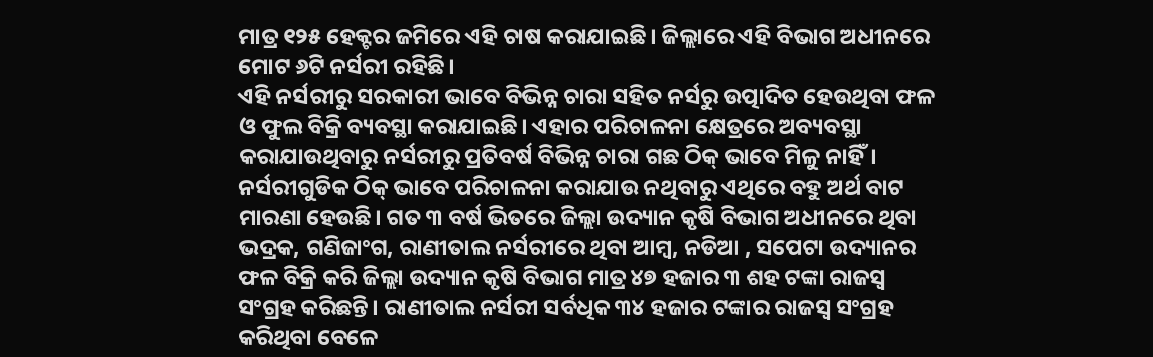ମାତ୍ର ୧୨୫ ହେକ୍ଟର ଜମିରେ ଏହି ଚାଷ କରାଯାଇଛି। ଜିଲ୍ଲାରେ ଏହି ବିଭାଗ ଅଧୀନରେ ମୋଟ ୬ଟି ନର୍ସରୀ ରହିଛି।
ଏହି ନର୍ସରୀରୁ ସରକାରୀ ଭାବେ ବିଭିନ୍ନ ଚାରା ସହିତ ନର୍ସରୁ ଉତ୍ପାଦିତ ହେଉଥିବା ଫଳ ଓ ଫୁଲ ବିକ୍ରି ବ୍ୟବସ୍ଥା କରାଯାଇଛି। ଏହାର ପରିଚାଳନା କ୍ଷେତ୍ରରେ ଅବ୍ୟବସ୍ଥା କରାଯାଉଥିବାରୁ ନର୍ସରୀରୁ ପ୍ରତିବର୍ଷ ବିଭିନ୍ନ ଚାରା ଗଛ ଠିକ୍ ଭାବେ ମିଳୁ ନାହିଁ। ନର୍ସରୀଗୁଡିକ ଠିକ୍ ଭାବେ ପରିଚାଳନା କରାଯାଉ ନଥିବାରୁ ଏଥିରେ ବହୁ ଅର୍ଥ ବାଟ ମାରଣା ହେଉଛି। ଗତ ୩ ବର୍ଷ ଭିତରେ ଜିଲ୍ଲା ଉଦ୍ୟାନ କୃଷି ବିଭାଗ ଅଧୀନରେ ଥିବା ଭଦ୍ରକ, ଗଣିଜାଂଗ, ରାଣୀତାଲ ନର୍ସରୀରେ ଥିବା ଆମ୍ବ, ନଡିଆ , ସପେଟା ଉଦ୍ୟାନର ଫଳ ବିକ୍ରି କରି ଜିଲ୍ଲା ଉଦ୍ୟାନ କୃଷି ବିଭାଗ ମାତ୍ର ୪୭ ହଜାର ୩ ଶହ ଟଙ୍କା ରାଜସ୍ବ ସଂଗ୍ରହ କରିଛନ୍ତି। ରାଣୀତାଲ ନର୍ସରୀ ସର୍ବଧିକ ୩୪ ହଜାର ଟଙ୍କାର ରାଜସ୍ବ ସଂଗ୍ରହ କରିଥିବା ବେଳେ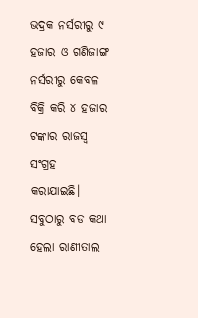ଭଦ୍ରକ ନର୍ସରୀରୁ ୯ ହଜାର ଓ ଗଣିଜାଙ୍ଗ ନର୍ସରୀରୁ କେବଳ ବିକ୍ରି କରି ୪ ହଜାର ଟଙ୍କାର ରାଜସ୍ବ ସଂଗ୍ରହ କରାଯାଇଛି।
ସବୁଠାରୁ ବଡ କଥା ହେଲା ରାଣୀତାଲ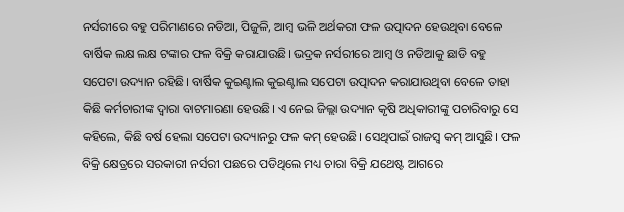ନର୍ସରୀରେ ବହୁ ପରିମାଣରେ ନଡିଆ, ପିଜୁଳି, ଆମ୍ବ ଭଳି ଅର୍ଥକରୀ ଫଳ ଉତ୍ପାଦନ ହେଉଥିବା ବେଳେ ବାର୍ଷିକ ଲକ୍ଷ ଲକ୍ଷ ଟଙ୍କାର ଫଳ ବିକ୍ରି କରାଯାଉଛି। ଭଦ୍ରକ ନର୍ସରୀରେ ଆମ୍ବ ଓ ନଡିଆକୁ ଛାଡି ବହୁ ସପେଟା ଉଦ୍ୟାନ ରହିଛି। ବାର୍ଷିକ କୁଇଣ୍ଟାଲ କୁଇଣ୍ଟାଲ ସପେଟା ଉତ୍ପାଦନ କରାଯାଉଥିବା ବେଳେ ତାହା କିଛି କର୍ମଚାରୀଙ୍କ ଦ୍ବାରା ବାଟମାରଣା ହେଉଛି। ଏ ନେଇ ଜିଲ୍ଲା ଉଦ୍ୟାନ କୃଷି ଅଧିକାରୀଙ୍କୁ ପଚାରିବାରୁ ସେ କହିଲେ, କିଛି ବର୍ଷ ହେଲା ସପେଟା ଉଦ୍ୟାନରୁ ଫଳ କମ୍ ହେଉଛି। ସେଥିପାଇଁ ରାଜସ୍ବ କମ୍ ଆସୁଛି। ଫଳ ବିକ୍ରି କ୍ଷେତ୍ରରେ ସରକାରୀ ନର୍ସରୀ ପଛରେ ପଡିଥିଲେ ମଧ୍ୟ ଚାରା ବିକ୍ରି ଯଥେଷ୍ଟ ଆଗରେ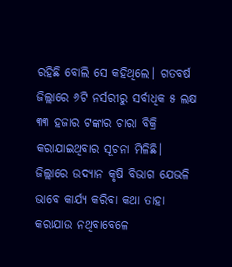ରହିଛି ବୋଲି ସେ କହିଥିଲେ। ଗତବର୍ଷ ଜିଲ୍ଲାରେ ୬ଟି ନର୍ସରୀରୁ ସର୍ବାଧିକ ୫ ଲକ୍ଷ ୩୩ ହଜାର ଟଙ୍କାର ଚାରା ବିକ୍ରି କରାଯାଇଥିବାର ସୂଚନା ମିଳିଛି। ଜିଲ୍ଲାରେ ଉଦ୍ୟାନ କୃଷି ବିଭାଗ ଯେଭଳି ଭାବେ କାର୍ଯ୍ୟ କରିବା କଥା ତାହା କରାଯାଉ ନଥିବାବେଳେ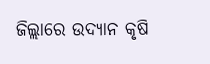ଜିଲ୍ଲାରେ ଉଦ୍ୟାନ କୃଷି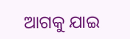ଆଗକୁ ଯାଇ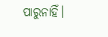ପାରୁନାହିଁ।